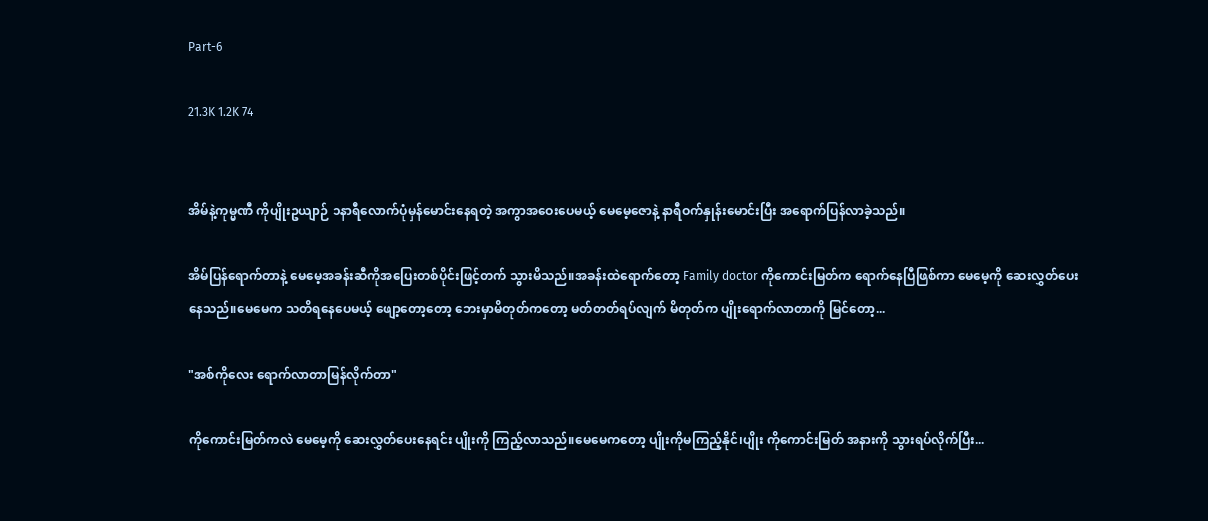Part-6

21.3K 1.2K 74


အိမ်နဲ့ကုမ္မဏီ ကိုပျိုးဥယျာဉ် ၁နာရီလောက်ပုံမှန်မောင်းနေရတဲ့ အကွာအဝေးပေမယ့် မေမေ့ဇောနဲ့ နာရီဝက်နှုန်းမောင်းပြီး အရောက်ပြန်လာခဲ့သည်။

အိမ်ပြန်ရောက်တာနဲ့ မေမေ့အခန်းဆီကိုအပြေးတစ်ပိုင်းဖြင့်တက် သွားမိသည်။အခန်းထဲရောက်တော့ Family doctor ကိုကောင်းမြတ်က ရောက်နေပြီဖြစ်ကာ မေမေ့ကို ဆေးလွှတ်ပေးနေသည်။မေမေက သတိရနေပေမယ့် ဖျော့တော့တော့ ဘေးမှာမိတုတ်ကတော့ မတ်တတ်ရပ်လျက် မိတုတ်က ပျိုးရောက်လာတာကို မြင်တော့...

"အစ်ကိုလေး ရောက်လာတာမြန်လိုက်တာ"

ကိုကောင်းမြတ်ကလဲ မေမေ့ကို ဆေးလွှတ်ပေးနေရင်း ပျိုးကို ကြည့်လာသည်။မေမေကတော့ ပျိုးကိုမကြည့်နိုင်၊ပျိုး ကိုကောင်းမြတ် အနားကို သွားရပ်လိုက်ပြီး...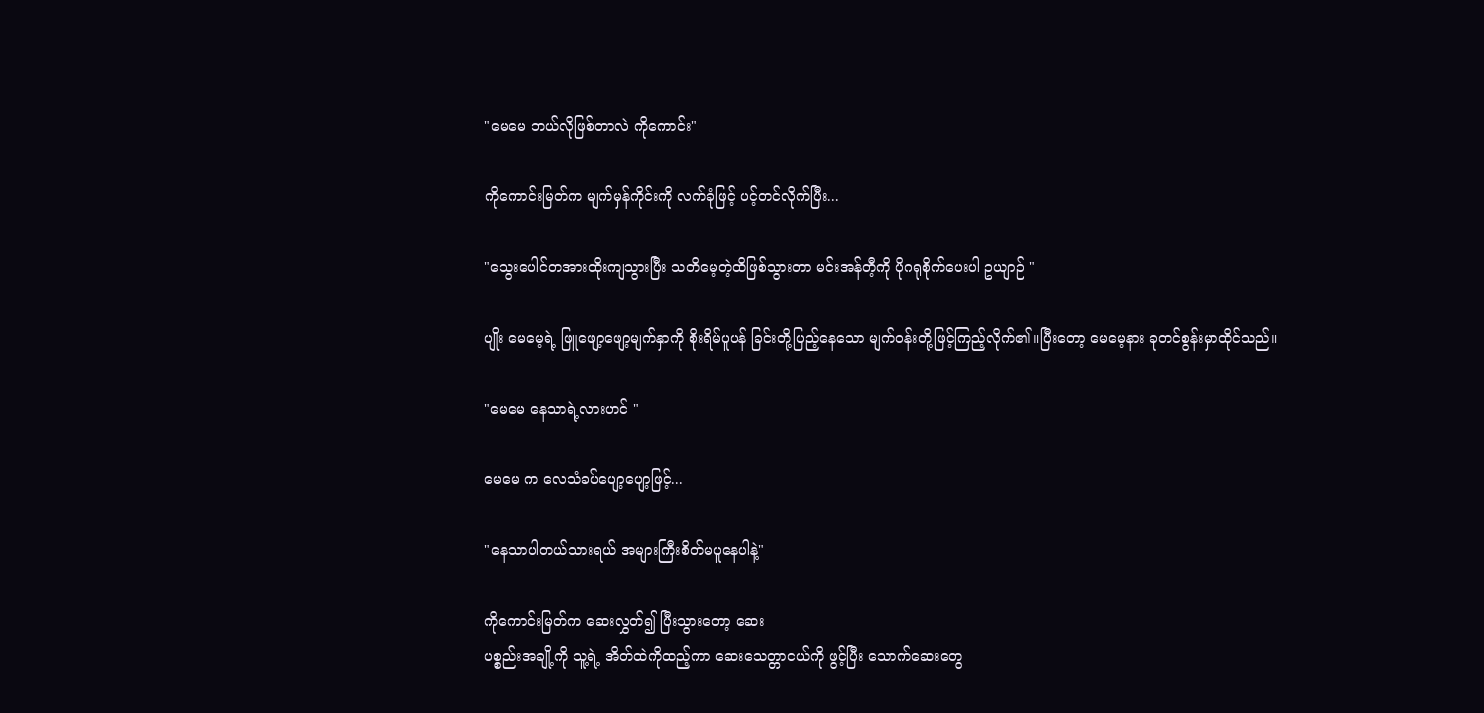"မေမေ ဘယ်လိုဖြစ်တာလဲ ကိုကောင်း"

ကိုကောင်းမြတ်က မျက်မှန်ကိုင်းကို လက်ခုံဖြင့် ပင့်တင်လိုက်ပြီး...

"သွေးပေါင်တအားထိုးကျသွားပြီး သတိမေ့တဲ့ထိဖြစ်သွားတာ မင်းအန်တီ့ကို ပိုဂရုစိုက်ပေးပါ ဥယျာဉ် "

ပျိုး မေမေ့ရဲ့ ဖြူဖျော့ဖျော့မျက်နှာကို စိုးရိမ်ပူပန် ခြင်းတို့ပြည့်နေသော မျက်ဝန်းတို့ဖြင့်ကြည့်လိုက်၏။ပြီးတော့ မေမေ့နား ခုတင်စွန်းမှာထိုင်သည်။

"မေမေ နေသာရဲ့လားဟင် "

မေမေ က လေသံခပ်ပျော့ပျော့ဖြင့်...

"နေသာပါတယ်သားရယ် အများကြီးစိတ်မပူနေပါနဲ့"

ကိုကောင်းမြတ်က ဆေးလွှတ်၍ ပြီးသွားတော့ ဆေး
ပစ္စည်းအချို့ကို သူ့ရဲ့ အိတ်ထဲကိုထည့်ကာ ဆေးသေတ္တာငယ်ကို ဖွင့်ပြီး သောက်ဆေးတွေ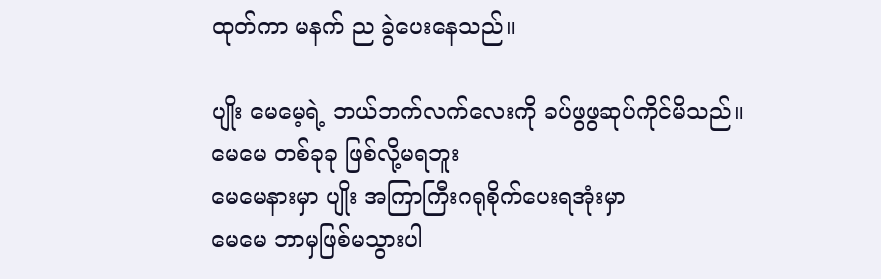ထုတ်ကာ မနက် ည ခွဲပေးနေသည်။

ပျိုး မေမေ့ရဲ့ ဘယ်ဘက်လက်လေးကို ခပ်ဖွဖွဆုပ်ကိုင်မိသည်။
မေမေ တစ်ခုခု ဖြစ်လို့မရဘူး
မေမေနားမှာ ပျိုး အကြာကြီးဂရုစိုက်ပေးရအုံးမှာ
မေမေ ဘာမှဖြစ်မသွားပါ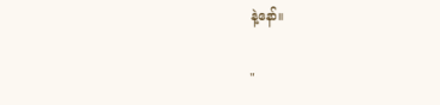နဲ့နော်။

"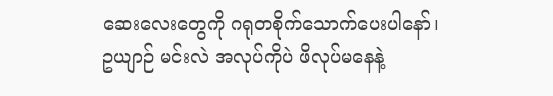ဆေးလေးတွေကို ဂရုတစိုက်သောက်ပေးပါနော်၊
ဥယျာဉ် မင်းလဲ အလုပ်ကိုပဲ ဖိလုပ်မနေနဲ့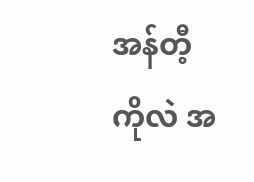အန်တီ့
ကိုလဲ အ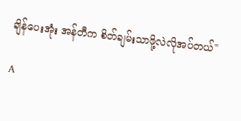ချိန်ပေးအုံး အန်တီက စိတ်ချမ်းသာဖို့လဲလိုအပ်တယ်"

A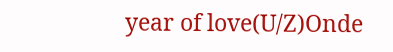year of love(U/Z)Onde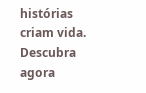histórias criam vida. Descubra agora